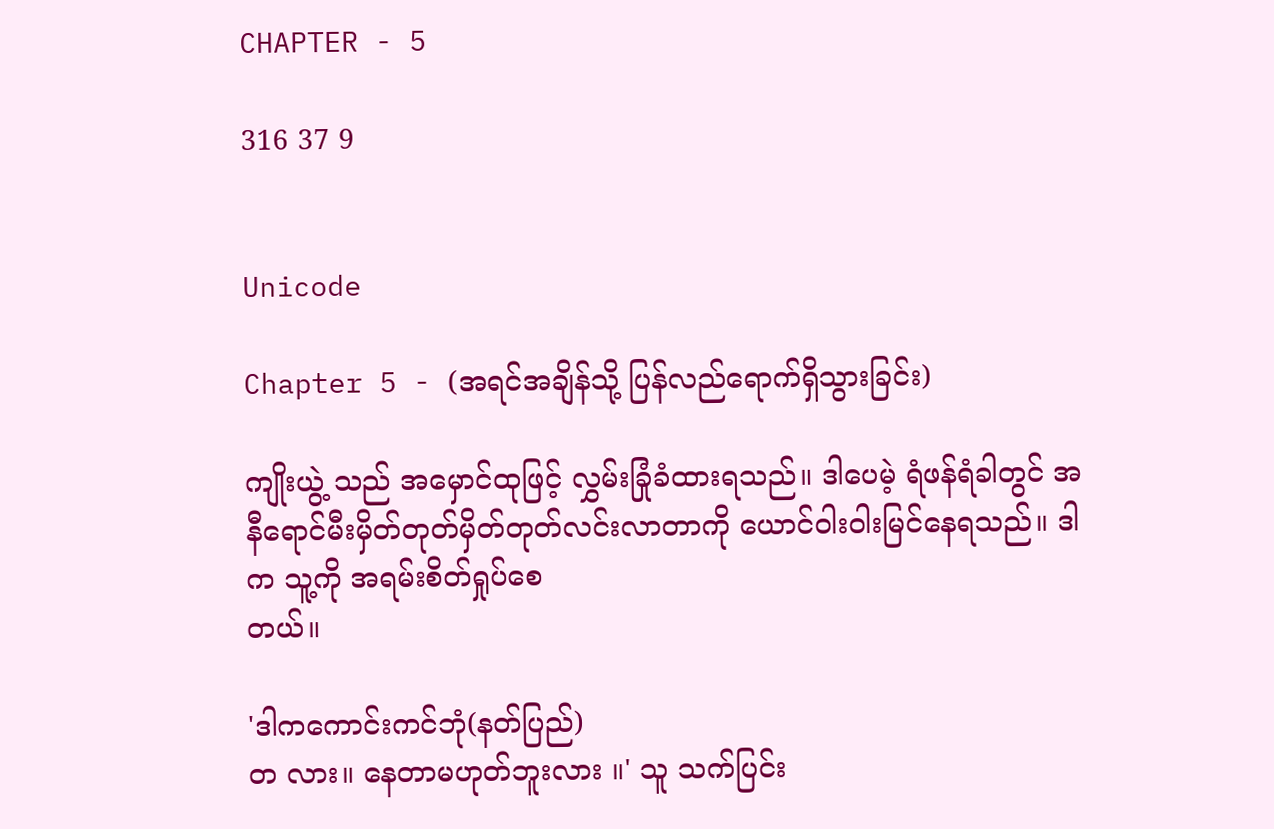CHAPTER - 5

316 37 9


Unicode

Chapter 5 - (အရင်အချိန်သို့ ပြန်လည်ရောက်ရှိသွားခြင်း)

ကျိုးယွဲ့ သည် အမှောင်ထုဖြင့် လွှမ်းခြုံခံထားရသည်။ ဒါပေမဲ့ ရံဖန်ရံခါတွင် အနီရောင်မီးမှိတ်တုတ်မှိတ်တုတ်လင်းလာတာကို ယောင်ဝါးဝါးမြင်နေရသည်။ ဒါက သူ့ကို အရမ်းစိတ်ရှုပ်စေ
တယ်။

'ဒါကကောင်းကင်ဘုံ(နတ်ပြည်)
တ လား။ နေတာမဟုတ်ဘူးလား ။' သူ သက်ပြင်း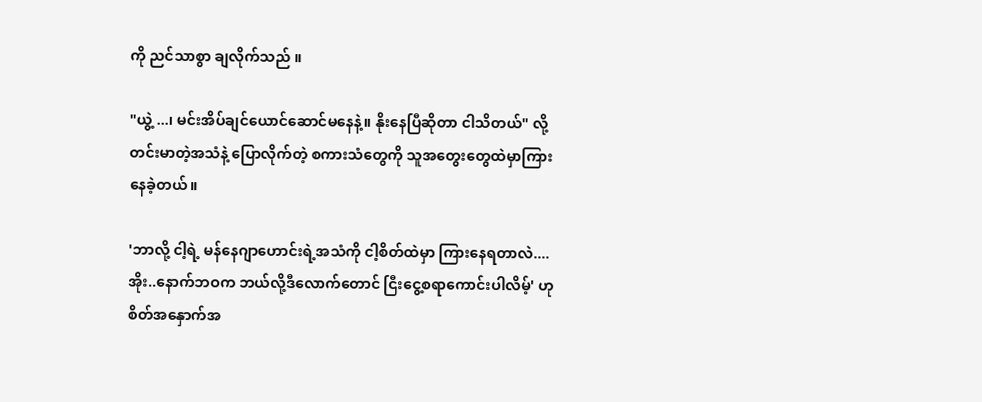ကို ညင်သာစွာ ချလိုက်သည် ။

"ယွဲ့ ...၊ မင်းအိပ်ချင်ယောင်ဆောင်မနေနဲ့။ နိုးနေပြီဆိုတာ ငါသိတယ်" လို့ တင်းမာတဲ့အသံနဲ့ ပြောလိုက်တဲ့ စကားသံတွေကို သူအတွေးတွေထဲမှာကြားနေခဲ့တယ်။

'ဘာလို့ ငါ့ရဲ့ မန်နေဂျာဟောင်းရဲ့အသံကို ငါ့စိတ်ထဲမှာ ကြားနေရတာလဲ.... အိုး..နောက်ဘဝက ဘယ်လို့ဒီလောက်တောင် ငြီးငွေ့စရာကောင်းပါလိမ့်' ဟု စိတ်အနှောက်အ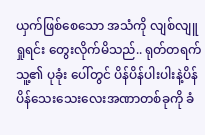ယှက်ဖြစ်စေသော အသံကို လျစ်လျူရှုရင်း တွေးလိုက်မိသည်.. ရုတ်တရက် သူ့၏ ပုခုံး ပေါ်တွင် ပိန်ပိန်ပါးပါးနဲ့ပိန်ပိန်သေးသေးလေးအဏာတစ်ခုကို ခံ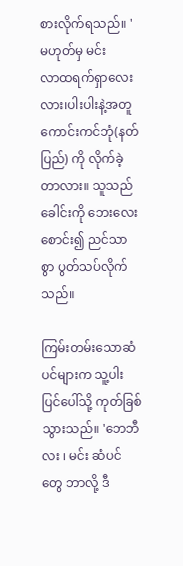စားလိုက်ရသည်။ 'မဟုတ်မှ မင်း
လာထရက်ရှာလေး လား၊ပါးပါးနဲ့အတူ ကောင်းကင်ဘုံ(နတ်ပြည်) ကို လိုက်ခဲ့တာလား။ သူသည်ခေါင်းကို ဘေးလေး စောင်း၍ ညင်သာစွာ ပွတ်သပ်လိုက်သည်။

ကြမ်းတမ်းသောဆံပင်များက သူ့ပါးပြင်ပေါ်သို့ ကုတ်ခြစ်သွားသည်။ 'ဘေဘီလး ၊ မင်း ဆံပင်တွေ ဘာလို့ ဒီ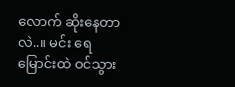လောက် ဆိုးနေတာလဲ..။ မင်း ရေမြောင်းထဲ ဝင်သွား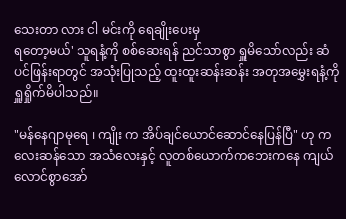သေးတာ လား ငါ မင်းကို ရေချိုးပေးမှ
ရတော့မယ်' သူရနံ့ကို စစ်ဆေးရန် ညင်သာစွာ ရှူမိသော်လည်း ဆံပင်ဖြန်းရာတွင် အသုံးပြုသည့် ထူးထူးဆန်းဆန်း အတုအမွှေးရနံ့ကို ရှူရှိုက်မိပါသည်။

"မန်နေဂျာမုရေ ၊ ကျိုး က အိပ်ချင်ယောင်ဆောင်နေပြန်ပြီ" ဟု ကလေးဆန်သော အသံလေးနှင့် လူတစ်ယောက်ကဘေးကနေ ကျယ်လောင်စွာအော်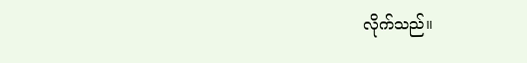လိုက်သည်။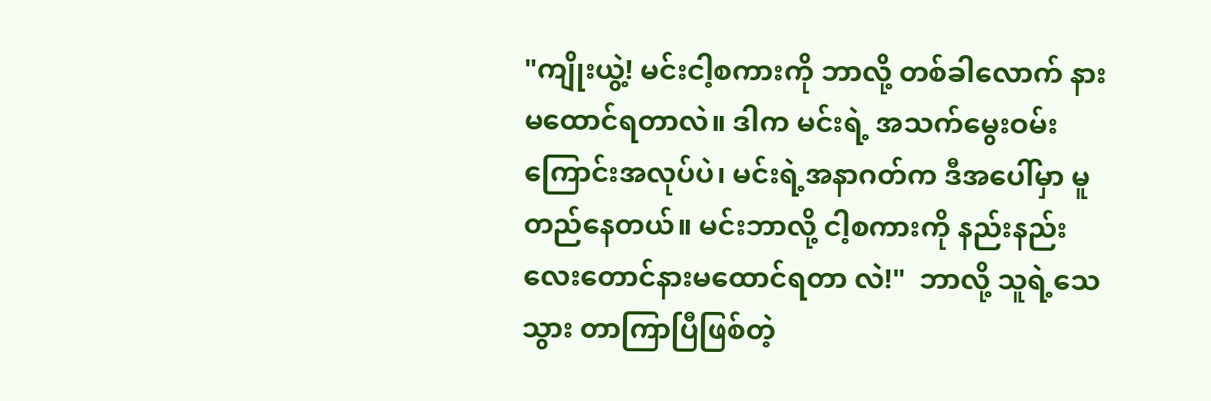"ကျိုးယွဲ့! မင်းငါ့စကားကို ဘာလို့ တစ်ခါလောက် နားမထောင်ရတာလဲ။ ဒါက မင်းရဲ့ အသက်မွေးဝမ်းကြောင်းအလုပ်ပဲ၊ မင်းရဲ့အနာဂတ်က ဒီအပေါ်မှာ မူတည်နေတယ်။ မင်းဘာလို့ ငါ့စကားကို နည်းနည်းလေးတောင်နားမထောင်ရတာ လဲ!"  ဘာလို့ သူရဲ့သေသွား တာကြာပြီဖြစ်တဲ့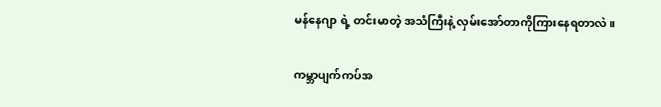မန်နေဂျာ ရဲ့ တင်းမာတဲ့ အသံကြီးနဲ့ လှမ်းအော်တာကိုကြားနေရတာလဲ။

ကမ္ဘာပျက်ကပ်အ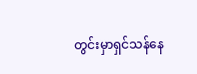တွင်းမှာရှင်သန်နေ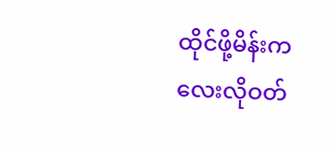ထိုင်ဖို့မိန်းကလေးလိုဝတ်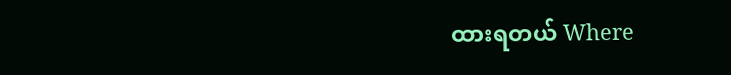ထားရတယ် Where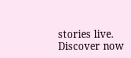stories live. Discover now